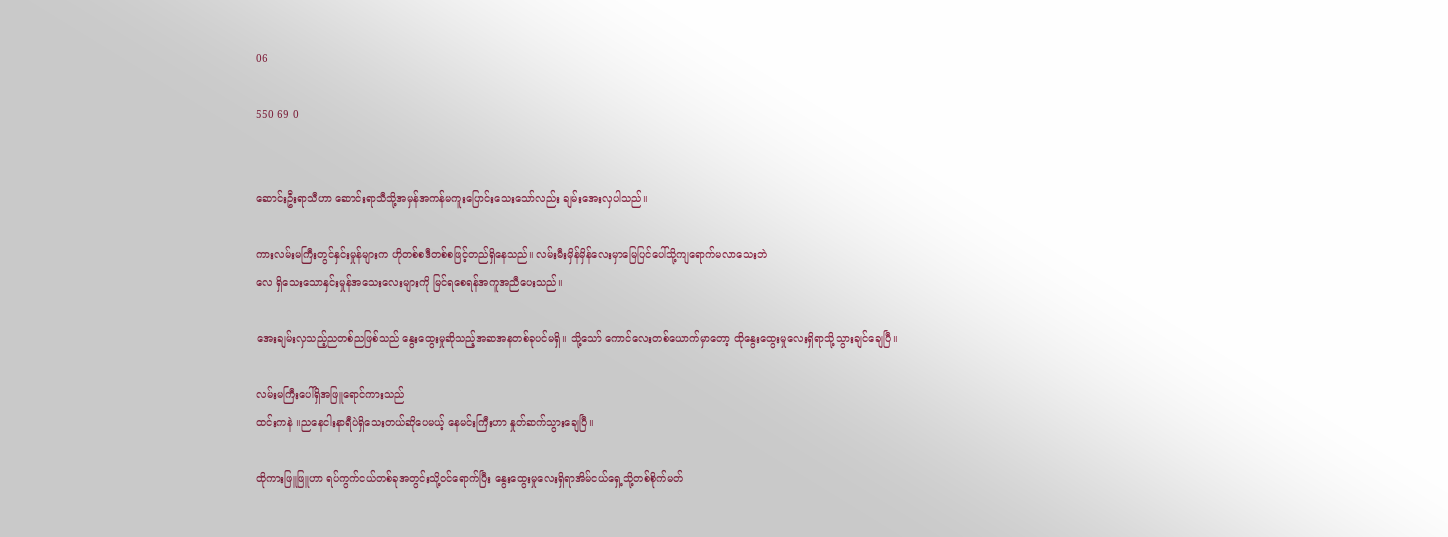06

550 69 0


ဆောင်းဦးရာသီဟာ ဆောင်းရာသီသို့အမှန်အကန်မကူးပြောင်းသေးသော်လည်း ချမ်းအေးလှပါသည်။

ကားလမ်းမကြီးတွင်နှင်းမှုန်များက ဟိုတစ်စဒီတစ်စဖြင့်တည်ရှိနေသည်။ လမ်းမီးမှိန်မှိန်လေးမှာမြေပြင်ပေါ်သို့ကျရောက်မလာသေးဘဲ
လေ ရှိသေးသောနှင်းမှုန်အသေးလေးများကို မြင်ရစေရန်အကူအညီပေးသည်။

အေးချမ်းလှသည့်ညတစ်ညဖြစ်သည် နွေးထွေးမှုဆိုသည့်အဆအနတစ်ခုပင်မရှိ။ သို့သော် ကောင်လေးတစ်ယောက်မှာတော့ ထိုနွေးထွေးမှုလေးရှိရာသို့သွားချင်ချေပြီ။

လမ်းမကြီးပေါ်ရှိအဖြူရောင်ကားသည်
ထင်းကနဲ ။ညနေငါးနာရီပဲရှိသေးတယ်ဆိုပေမယ့် နေမင်းကြီးဟာ နှုတ်ဆက်သွားချေပြီ။

ထိုကားဖြူဖြူဟာ ရပ်ကွက်ငယ်တစ်ခုအတွင်းသို့ဝင်ရောက်ပြီး နွေးထွေးမှုလေးရှိရာအိမ်ငယ်ရှေ့သို့တစ်စိုက်မတ်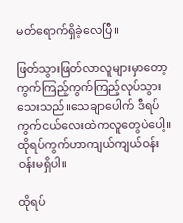မတ်ရောက်ရှိခဲ့လေပြီ။

ဖြတ်သွားဖြတ်လာလူများမှာတော့ကွက်ကြည့်ကွက်ကြည့်လုပ်သွားသေးသည်။သေချာပေါက် ဒီရပ်ကွက်ငယ်လေးထဲကလူတွေပဲပေါ့။
ထိုရပ်ကွက်ဟာကျယ်ကျယ်ဝန်းဝန်းမရှိပါ။

ထိုရပ်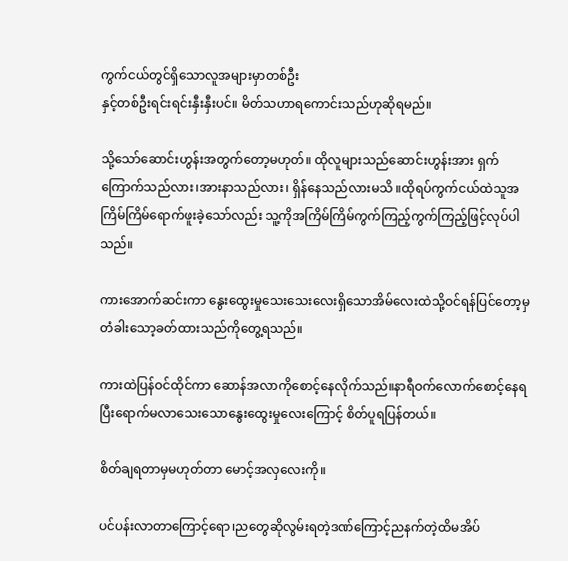ကွက်ငယ်တွင်ရှိသောလူအများမှာတစ်ဦး
နှင့်တစ်ဦးရင်းရင်းနှီးနှီးပင်။ မိတ်သဟာရကောင်းသည်ဟုဆိုရမည်။

သို့သော်ဆောင်းဟွန်းအတွက်တော့မဟုတ်။ ထိုလူများသည်ဆောင်းဟွန်းအား ရှက်ကြောက်သည်လား၊အားနာသည်လား၊ ရှိန်နေသည်လားမသိ ။ထိုရပ်ကွက်ငယ်ထဲသူအကြိမ်ကြိမ်ရောက်ဖူးခဲ့သော်လည်း သူ့ကိုအကြိမ်ကြိမ်ကွက်ကြည့်ကွက်ကြည့်ဖြင့်လုပ်ပါသည်။

ကားအောက်ဆင်းကာ နွေးထွေးမှုသေးသေးလေးရှိသောအိမ်လေးထဲသို့ဝင်ရန်ပြင်တော့မှ တံခါးသော့ခတ်ထားသည်ကိုတွေ့ရသည်။

ကားထဲပြန်ဝင်ထိုင်ကာ ဆောန်အလာကိုစောင့်နေလိုက်သည်။နာရီဝက်လောက်စောင့်နေရပြီးရောက်မလာသေးသောနွေးထွေးမှုလေးကြောင့် စိတ်ပူရပြန်တယ်။

စိတ်ချရတာမှမဟုတ်တာ မောင့်အလှလေးကို။

ပင်ပန်းလာတာကြောင့်ရော၊ညတွေဆိုလွမ်းရတဲ့ဒဏ်ကြောင့်ညနက်တဲ့ထိမအိပ်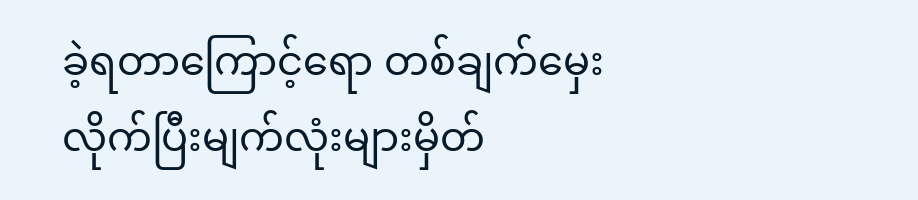ခဲ့ရတာကြောင့်ရော တစ်ချက်မှေးလိုက်ပြီးမျက်လုံးများမှိတ်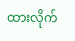ထားလိုက်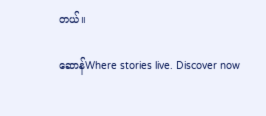တယ်။

ဆောန်Where stories live. Discover now